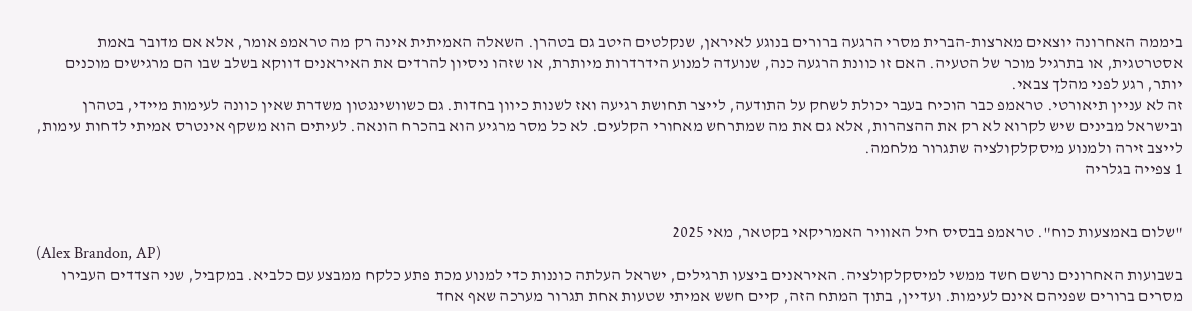ביממה האחרונה יוצאים מארצות-הברית מסרי הרגעה ברורים בנוגע לאיראן, שנקלטים היטב גם בטהרן. השאלה האמיתית אינה רק מה טראמפ אומר, אלא אם מדובר באמת אסטרטגית, או בתרגיל מוכר של הטעיה. האם זו כוונת הרגעה כנה, שנועדה למנוע הידרדרות מיותרת, או שזהו ניסיון להרדים את האיראנים דווקא בשלב שבו הם מרגישים מוכנים יותר, רגע לפני מהלך צבאי.
זה לא עניין תיאורטי. טראמפ כבר הוכיח בעבר יכולת לשחק על התודעה, לייצר תחושת רגיעה ואז לשנות כיוון בחדות. גם כשוושינגטון משדרת שאין כוונה לעימות מיידי, בטהרן ובישראל מבינים שיש לקרוא לא רק את ההצהרות, אלא גם את מה שמתרחש מאחורי הקלעים. לא כל מסר מרגיע הוא בהכרח הונאה. לעיתים הוא משקף אינטרס אמיתי לדחות עימות, לייצב זירה ולמנוע מיסקלקולציה שתגרור מלחמה.
1 צפייה בגלריה


"שלום באמצעות כוח". טראמפ בבסיס חיל האוויר האמריקאי בקטאר, מאי 2025
(Alex Brandon, AP)
בשבועות האחרונים נרשם חשד ממשי למיסקלקולציה. האיראנים ביצעו תרגילים, ישראל העלתה כוננות כדי למנוע מכת פתע כלקח ממבצע עם כלביא. במקביל, שני הצדדים העבירו מסרים ברורים שפניהם אינם לעימות. ועדיין, בתוך המתח הזה, קיים חשש אמיתי שטעות אחת תגרור מערכה שאף אחד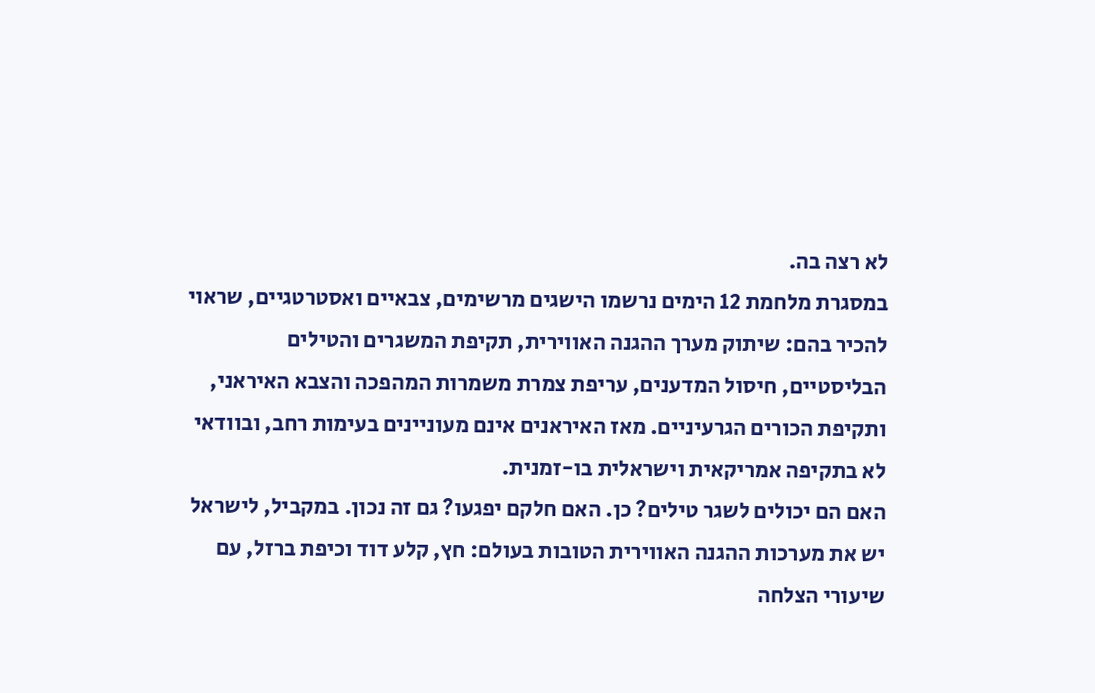לא רצה בה.
במסגרת מלחמת 12 הימים נרשמו הישגים מרשימים, צבאיים ואסטרטגיים, שראוי להכיר בהם: שיתוק מערך ההגנה האווירית, תקיפת המשגרים והטילים הבליסטיים, חיסול המדענים, עריפת צמרת משמרות המהפכה והצבא האיראני, ותקיפת הכורים הגרעיניים. מאז האיראנים אינם מעוניינים בעימות רחב, ובוודאי לא בתקיפה אמריקאית וישראלית בו-זמנית.
האם הם יכולים לשגר טילים? כן. האם חלקם יפגעו? גם זה נכון. במקביל, לישראל יש את מערכות ההגנה האווירית הטובות בעולם: חץ, קלע דוד וכיפת ברזל, עם שיעורי הצלחה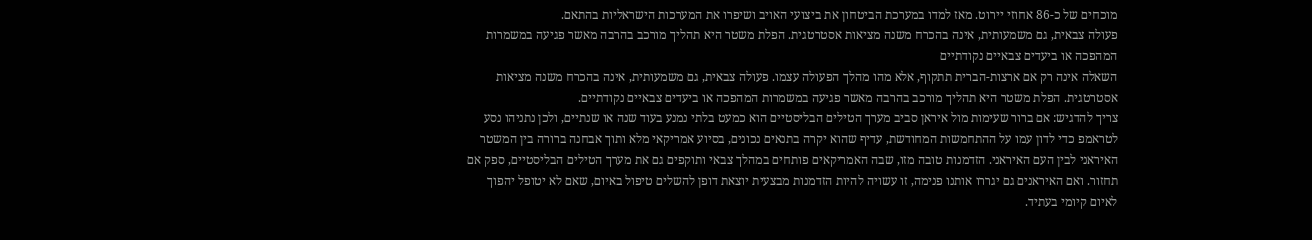מוכחים של כ-86 אחוזי יירוט. מאז למדו במערכת הביטחון את ביצועי האויב ושיפרו את המערכות הישראליות בהתאם.
פעולה צבאית, גם משמעותית, אינה בהכרח משנה מציאות אסטרטגית. הפלת משטר היא תהליך מורכב בהרבה מאשר פגיעה במשמרות המהפכה או ביעדים צבאיים נקודתיים
השאלה אינה רק אם ארצות-הברית תתקוף, אלא מהו מהלך הפעולה עצמו. פעולה צבאית, גם משמעותית, אינה בהכרח משנה מציאות אסטרטגית. הפלת משטר היא תהליך מורכב בהרבה מאשר פגיעה במשמרות המהפכה או ביעדים צבאיים נקודתיים.
צריך להדגיש: אם ברור שעימות מול איראן סביב מערך הטילים הבליסטיים הוא כמעט בלתי נמנע בעוד שנה או שנתיים, ולכן נתניהו נסע לטראמפ כדי לדון עמו על ההתחמשות המחודשת, עדיף שהוא יקרה בתנאים נכונים, בסיוע אמריקאי מלא ותוך אבחנה ברורה בין המשטר האיראני לבין העם האיראני. הזדמנות טובה מזו, שבה האמריקאים פותחים במהלך צבאי ותוקפים גם את מערך הטילים הבליסטיים, ספק אם תחזור. ואם האיראנים גם יגררו אותנו פנימה, זו עשויה להיות הזדמנות מבצעית יוצאת דופן להשלים טיפול באיום, שאם לא יטופל יהפוך לאיום קיומי בעתיד.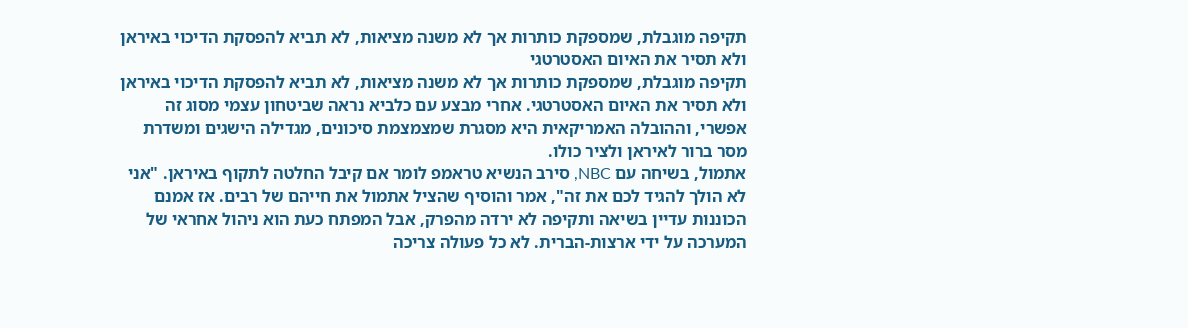תקיפה מוגבלת, שמספקת כותרות אך לא משנה מציאות, לא תביא להפסקת הדיכוי באיראן ולא תסיר את האיום האסטרטגי
תקיפה מוגבלת, שמספקת כותרות אך לא משנה מציאות, לא תביא להפסקת הדיכוי באיראן ולא תסיר את האיום האסטרטגי. אחרי מבצע עם כלביא נראה שביטחון עצמי מסוג זה אפשרי, וההובלה האמריקאית היא מסגרת שמצמצמת סיכונים, מגדילה הישגים ומשדרת מסר ברור לאיראן ולציר כולו.
אתמול, בשיחה עם NBC, סירב הנשיא טראמפ לומר אם קיבל החלטה לתקוף באיראן. "אני לא הולך להגיד לכם את זה", אמר והוסיף שהציל אתמול את חייהם של רבים. אז אמנם הכוננות עדיין בשיאה ותקיפה לא ירדה מהפרק, אבל המפתח כעת הוא ניהול אחראי של המערכה על ידי ארצות-הברית. לא כל פעולה צריכה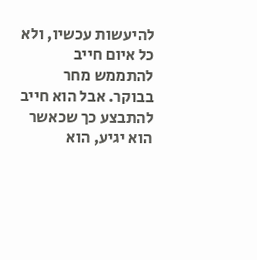להיעשות עכשיו, ולא כל איום חייב להתממש מחר בבוקר. אבל הוא חייב להתבצע כך שכאשר הוא יגיע, הוא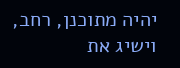יהיה מתוכנן, רחב, וישיג את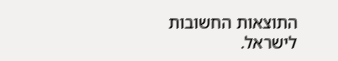התוצאות החשובות לישראל.